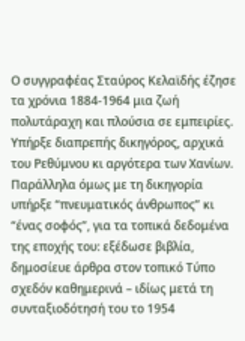Ο συγγραφέας Σταύρος Κελαϊδής έζησε τα χρόνια 1884-1964 μια ζωή πολυτάραχη και πλούσια σε εμπειρίες. Υπήρξε διαπρεπής δικηγόρος, αρχικά του Ρεθύμνου κι αργότερα των Χανίων. Παράλληλα όμως με τη δικηγορία υπήρξε “πνευματικός άνθρωπος” κι “ένας σοφός”, για τα τοπικά δεδομένα της εποχής του: εξέδωσε βιβλία, δημοσίευε άρθρα στον τοπικό Τύπο σχεδόν καθημερινά – ιδίως μετά τη συνταξιοδότησή του το 1954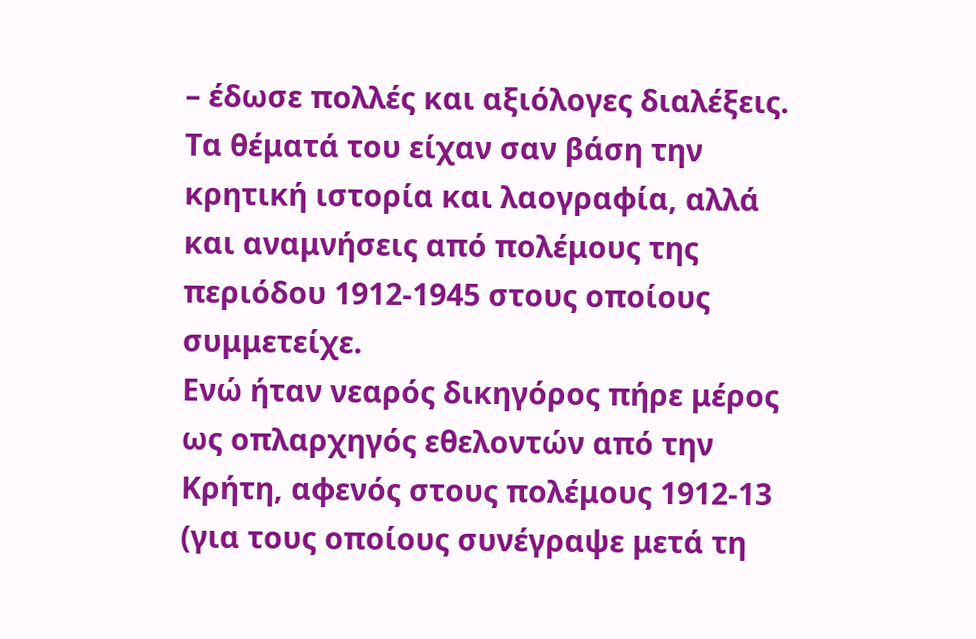– έδωσε πολλές και αξιόλογες διαλέξεις. Τα θέματά του είχαν σαν βάση την κρητική ιστορία και λαογραφία, αλλά και αναμνήσεις από πολέμους της περιόδου 1912-1945 στους οποίους συμμετείχε.
Ενώ ήταν νεαρός δικηγόρος πήρε μέρος ως οπλαρχηγός εθελοντών από την Κρήτη, αφενός στους πολέμους 1912-13 (για τους οποίους συνέγραψε μετά τη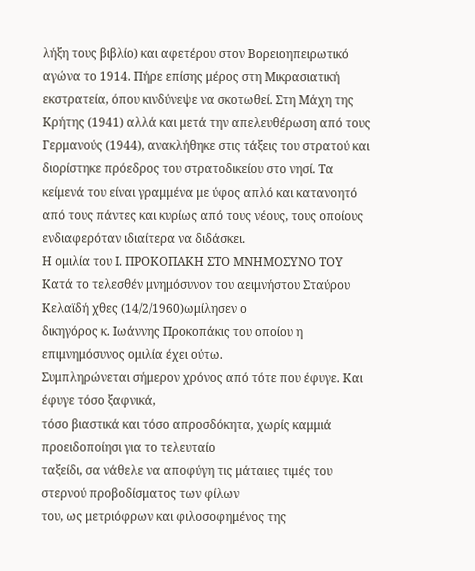λήξη τους βιβλίο) και αφετέρου στον Βορειοηπειρωτικό αγώνα το 1914. Πήρε επίσης μέρος στη Μικρασιατική εκστρατεία, όπου κινδύνεψε να σκοτωθεί. Στη Μάχη της Κρήτης (1941) αλλά και μετά την απελευθέρωση από τους Γερμανούς (1944), ανακλήθηκε στις τάξεις του στρατού και διορίστηκε πρόεδρος του στρατοδικείου στο νησί. Τα κείμενά του είναι γραμμένα με ύφος απλό και κατανοητό από τους πάντες και κυρίως από τους νέους, τους οποίους ενδιαφερόταν ιδιαίτερα να διδάσκει.
Η ομιλία του Ι. ΠΡΟΚΟΠΑΚΗ ΣΤΟ ΜΝΗΜΟΣΥΝΟ ΤΟΥ
Κατά το τελεσθέν μνημόσυνον του αειμνήστου Σταύρου Κελαϊδή χθες (14/2/1960)ωμίλησεν ο
δικηγόρος κ. Ιωάννης Προκοπάκις του οποίου η επιμνημόσυνος ομιλία έχει ούτω.
Συμπληρώνεται σήμερον χρόνος από τότε που έφυγε. Και έφυγε τόσο ξαφνικά,
τόσο βιαστικά και τόσο απροσδόκητα, χωρίς καμμιά προειδοποίησι για το τελευταίο
ταξείδι, σα νάθελε να αποφύγη τις μάταιες τιμές του στερνού προβοδίσματος των φίλων
του, ως μετριόφρων και φιλοσοφημένος της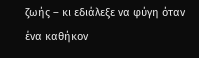ζωής – κι εδιάλεξε να φύγη όταν ένα καθήκον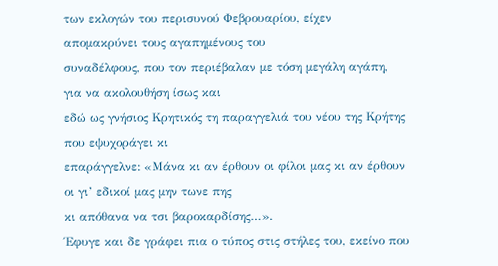των εκλογών του περισυνού Φεβρουαρίου, είχεν απομακρύνει τους αγαπημένους του
συναδέλφους, που τον περιέβαλαν με τόση μεγάλη αγάπη, για να ακολουθήση ίσως και
εδώ ως γνήσιος Κρητικός τη παραγγελιά του νέου της Κρήτης που εψυχοράγει κι
επαράγγελνε: «Μάνα κι αν έρθουν οι φίλοι μας κι αν έρθουν οι γι’ εδικοί μας μην τωνε πης
κι απόθανα να τσι βαροκαρδίσης…».
Έφυγε και δε γράφει πια ο τύπος στις στήλες του, εκείνο που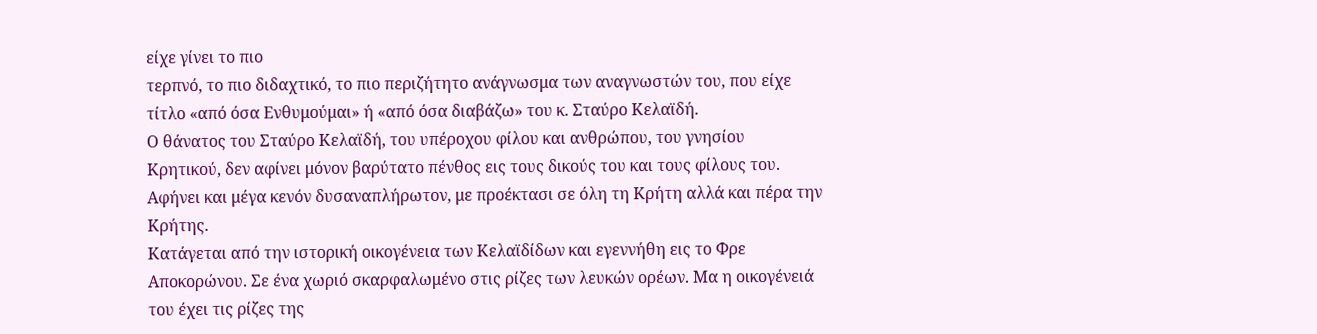είχε γίνει το πιο
τερπνό, το πιο διδαχτικό, το πιο περιζήτητο ανάγνωσμα των αναγνωστών του, που είχε
τίτλο «από όσα Ενθυμούμαι» ή «από όσα διαβάζω» του κ. Σταύρο Κελαϊδή.
Ο θάνατος του Σταύρο Κελαϊδή, του υπέροχου φίλου και ανθρώπου, του γνησίου
Κρητικού, δεν αφίνει μόνον βαρύτατο πένθος εις τους δικούς του και τους φίλους του.
Αφήνει και μέγα κενόν δυσαναπλήρωτον, με προέκτασι σε όλη τη Κρήτη αλλά και πέρα την
Κρήτης.
Κατάγεται από την ιστορική οικογένεια των Κελαϊδίδων και εγεννήθη εις το Φρε
Αποκορώνου. Σε ένα χωριό σκαρφαλωμένο στις ρίζες των λευκών ορέων. Μα η οικογένειά
του έχει τις ρίζες της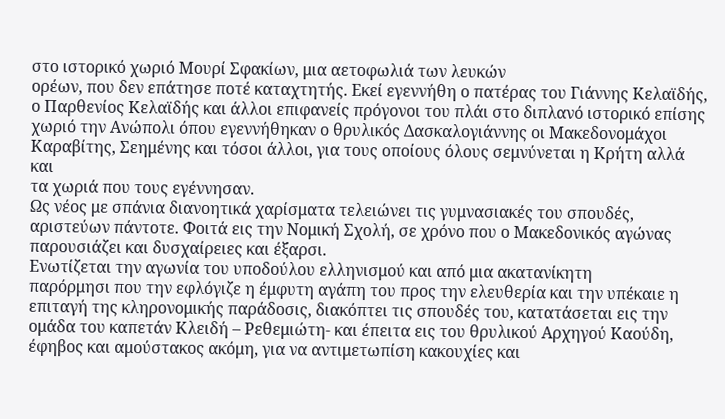στο ιστορικό χωριό Μουρί Σφακίων, μια αετοφωλιά των λευκών
ορέων, που δεν επάτησε ποτέ καταχτητής. Εκεί εγεννήθη ο πατέρας του Γιάννης Κελαϊδής,
ο Παρθενίος Κελαϊδής και άλλοι επιφανείς πρόγονοι του πλάι στο διπλανό ιστορικό επίσης
χωριό την Ανώπολι όπου εγεννήθηκαν ο θρυλικός Δασκαλογιάννης οι Μακεδονομάχοι
Καραβίτης, Σεημένης και τόσοι άλλοι, για τους οποίους όλους σεμνύνεται η Κρήτη αλλά και
τα χωριά που τους εγέννησαν.
Ως νέος με σπάνια διανοητικά χαρίσματα τελειώνει τις γυμνασιακές του σπουδές,
αριστεύων πάντοτε. Φοιτά εις την Νομική Σχολή, σε χρόνο που ο Μακεδονικός αγώνας
παρουσιάζει και δυσχαίρειες και έξαρσι.
Ενωτίζεται την αγωνία του υποδούλου ελληνισμού και από μια ακατανίκητη
παρόρμησι που την εφλόγιζε η έμφυτη αγάπη του προς την ελευθερία και την υπέκαιε η
επιταγή της κληρονομικής παράδοσις, διακόπτει τις σπουδές του, κατατάσεται εις την
ομάδα του καπετάν Κλειδή – Ρεθεμιώτη- και έπειτα εις του θρυλικού Αρχηγού Καούδη,
έφηβος και αμούστακος ακόμη, για να αντιμετωπίση κακουχίες και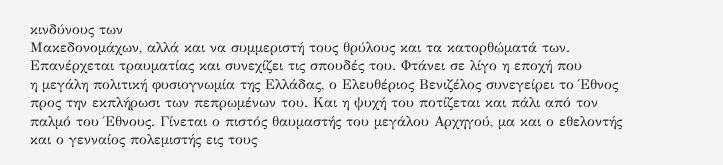κινδύνους των
Μακεδονομάχων, αλλά και να συμμεριστή τους θρύλους και τα κατορθώματά των.
Επανέρχεται τραυματίας και συνεχίζει τις σπουδές του. Φτάνει σε λίγο η εποχή που
η μεγάλη πολιτική φυσιογνωμία της Ελλάδας, ο Ελευθέριος Βενιζέλος συνεγείρει το Έθνος
προς την εκπλήρωσι των πεπρωμένων του. Και η ψυχή του ποτίζεται και πάλι από τον
παλμό του Έθνους. Γίνεται ο πιστός θαυμαστής του μεγάλου Αρχηγού, μα και ο εθελοντής
και ο γενναίος πολεμιστής εις τους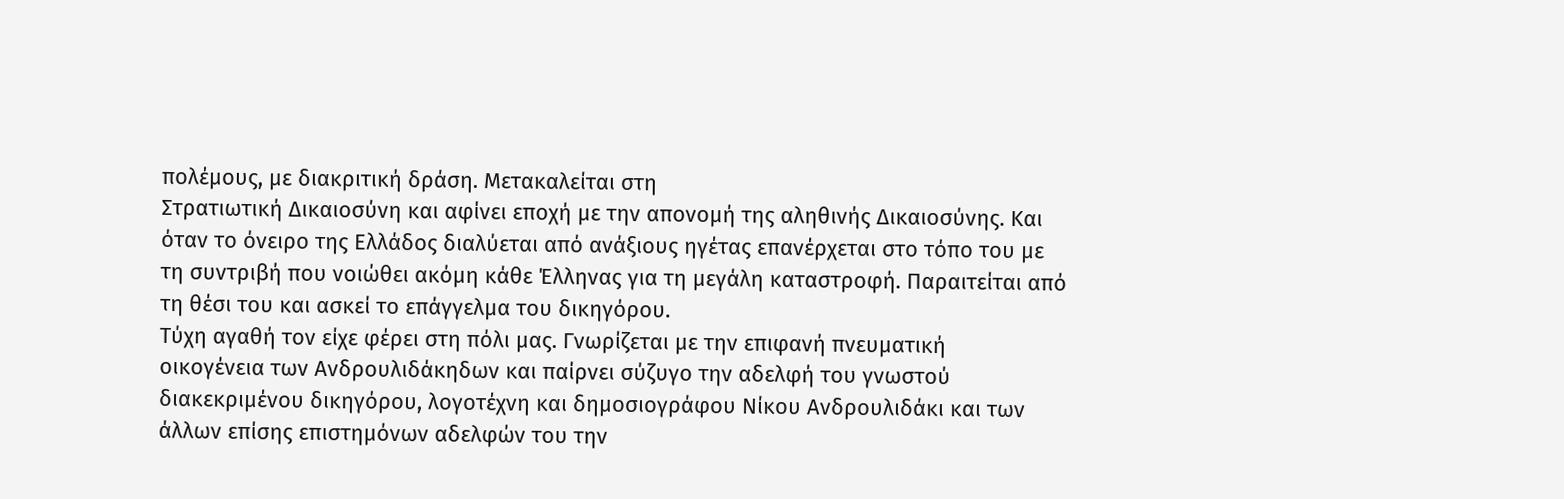πολέμους, με διακριτική δράση. Μετακαλείται στη
Στρατιωτική Δικαιοσύνη και αφίνει εποχή με την απονομή της αληθινής Δικαιοσύνης. Και
όταν το όνειρο της Ελλάδος διαλύεται από ανάξιους ηγέτας επανέρχεται στο τόπο του με
τη συντριβή που νοιώθει ακόμη κάθε Έλληνας για τη μεγάλη καταστροφή. Παραιτείται από
τη θέσι του και ασκεί το επάγγελμα του δικηγόρου.
Τύχη αγαθή τον είχε φέρει στη πόλι μας. Γνωρίζεται με την επιφανή πνευματική
οικογένεια των Ανδρουλιδάκηδων και παίρνει σύζυγο την αδελφή του γνωστού
διακεκριμένου δικηγόρου, λογοτέχνη και δημοσιογράφου Νίκου Ανδρουλιδάκι και των
άλλων επίσης επιστημόνων αδελφών του την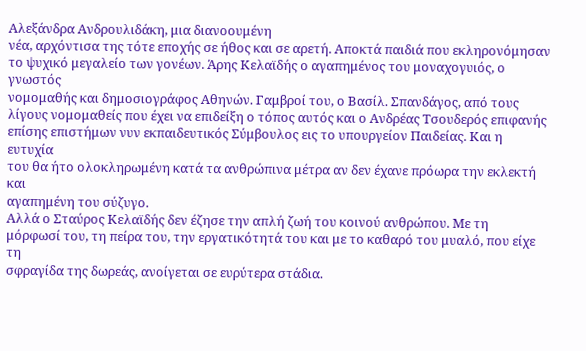Αλεξάνδρα Ανδρουλιδάκη, μια διανοουμένη
νέα, αρχόντισα της τότε εποχής σε ήθος και σε αρετή. Αποκτά παιδιά που εκληρονόμησαν
το ψυχικό μεγαλείο των γονέων. Άρης Κελαϊδής ο αγαπημένος του μοναχογυιός, ο γνωστός
νομομαθής και δημοσιογράφος Αθηνών. Γαμβροί του, ο Βασίλ. Σπανδάγος, από τους
λίγους νομομαθείς που έχει να επιδείξη ο τόπος αυτός και ο Ανδρέας Τσουδερός επιφανής
επίσης επιστήμων νυν εκπαιδευτικός Σύμβουλος εις το υπουργείον Παιδείας. Και η ευτυχία
του θα ήτο ολοκληρωμένη κατά τα ανθρώπινα μέτρα αν δεν έχανε πρόωρα την εκλεκτή και
αγαπημένη του σύζυγο.
Αλλά ο Σταύρος Κελαϊδής δεν έζησε την απλή ζωή του κοινού ανθρώπου. Με τη
μόρφωσί του, τη πείρα του, την εργατικότητά του και με το καθαρό του μυαλό, που είχε τη
σφραγίδα της δωρεάς, ανοίγεται σε ευρύτερα στάδια.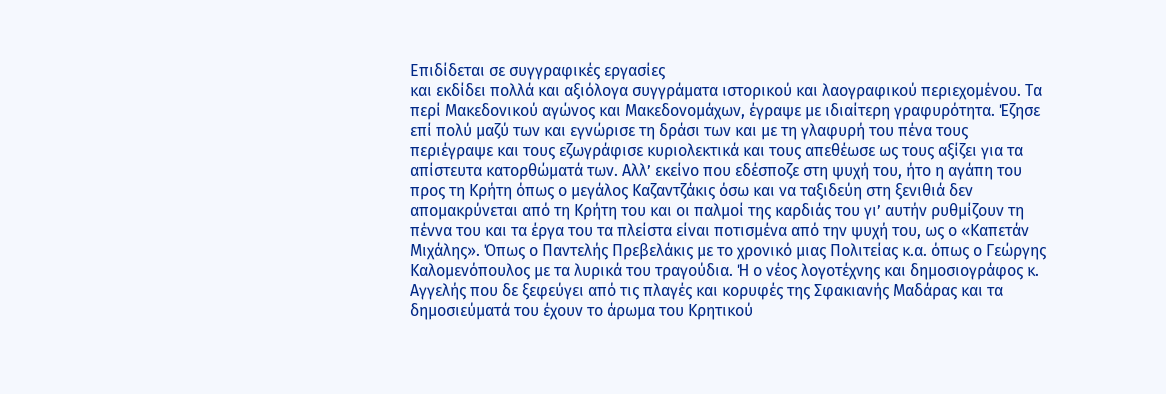Επιδίδεται σε συγγραφικές εργασίες
και εκδίδει πολλά και αξιόλογα συγγράματα ιστορικού και λαογραφικού περιεχομένου. Τα
περί Μακεδονικού αγώνος και Μακεδονομάχων, έγραψε με ιδιαίτερη γραφυρότητα. Έζησε
επί πολύ μαζύ των και εγνώρισε τη δράσι των και με τη γλαφυρή του πένα τους
περιέγραψε και τους εζωγράφισε κυριολεκτικά και τους απεθέωσε ως τους αξίζει για τα
απίστευτα κατορθώματά των. Αλλ’ εκείνο που εδέσποζε στη ψυχή του, ήτο η αγάπη του
προς τη Κρήτη όπως ο μεγάλος Καζαντζάκις όσω και να ταξιδεύη στη ξενιθιά δεν
απομακρύνεται από τη Κρήτη του και οι παλμοί της καρδιάς του γι’ αυτήν ρυθμίζουν τη
πέννα του και τα έργα του τα πλείστα είναι ποτισμένα από την ψυχή του, ως ο «Καπετάν
Μιχάλης». Όπως ο Παντελής Πρεβελάκις με το χρονικό μιας Πολιτείας κ.α. όπως ο Γεώργης
Καλομενόπουλος με τα λυρικά του τραγούδια. Ή ο νέος λογοτέχνης και δημοσιογράφος κ.
Αγγελής που δε ξεφεύγει από τις πλαγές και κορυφές της Σφακιανής Μαδάρας και τα
δημοσιεύματά του έχουν το άρωμα του Κρητικού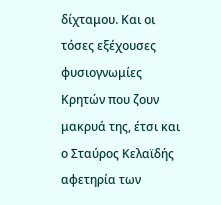δίχταμου. Και οι τόσες εξέχουσες
φυσιογνωμίες Κρητών που ζουν μακρυά της, έτσι και ο Σταύρος Κελαϊδής αφετηρία των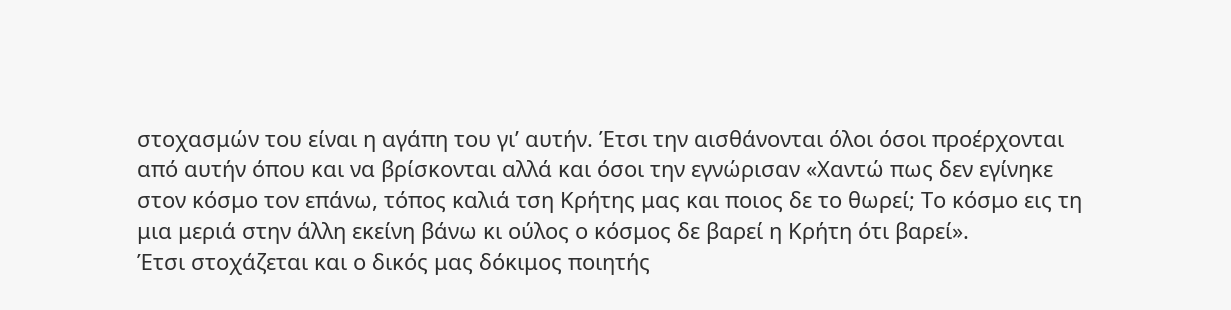στοχασμών του είναι η αγάπη του γι’ αυτήν. Έτσι την αισθάνονται όλοι όσοι προέρχονται
από αυτήν όπου και να βρίσκονται αλλά και όσοι την εγνώρισαν «Χαντώ πως δεν εγίνηκε
στον κόσμο τον επάνω, τόπος καλιά τση Κρήτης μας και ποιος δε το θωρεί; Το κόσμο εις τη
μια μεριά στην άλλη εκείνη βάνω κι ούλος ο κόσμος δε βαρεί η Κρήτη ότι βαρεί».
Έτσι στοχάζεται και ο δικός μας δόκιμος ποιητής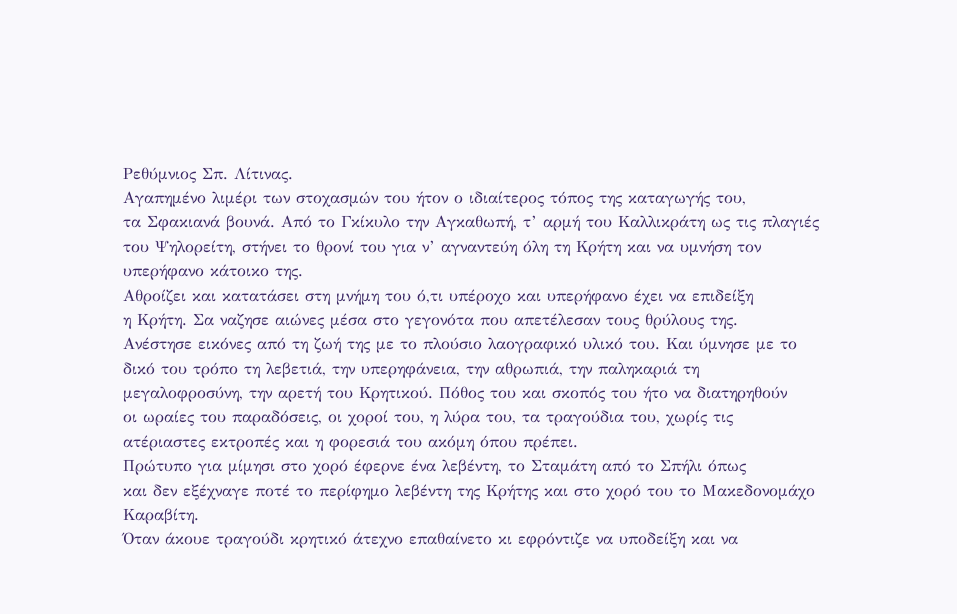Ρεθύμνιος Σπ. Λίτινας.
Αγαπημένο λιμέρι των στοχασμών του ήτον ο ιδιαίτερος τόπος της καταγωγής του,
τα Σφακιανά βουνά. Από το Γκίκυλο την Αγκαθωπή, τ’ αρμή του Καλλικράτη ως τις πλαγιές
του Ψηλορείτη, στήνει το θρονί του για ν’ αγναντεύη όλη τη Κρήτη και να υμνήση τον
υπερήφανο κάτοικο της.
Αθροίζει και κατατάσει στη μνήμη του ό,τι υπέροχο και υπερήφανο έχει να επιδείξη
η Κρήτη. Σα ναζησε αιώνες μέσα στο γεγονότα που απετέλεσαν τους θρύλους της.
Ανέστησε εικόνες από τη ζωή της με το πλούσιο λαογραφικό υλικό του. Και ύμνησε με το
δικό του τρόπο τη λεβετιά, την υπερηφάνεια, την αθρωπιά, την παληκαριά τη
μεγαλοφροσύνη, την αρετή του Κρητικού. Πόθος του και σκοπός του ήτο να διατηρηθούν
οι ωραίες του παραδόσεις, οι χοροί του, η λύρα του, τα τραγούδια του, χωρίς τις
ατέριαστες εκτροπές και η φορεσιά του ακόμη όπου πρέπει.
Πρώτυπο για μίμησι στο χορό έφερνε ένα λεβέντη, το Σταμάτη από το Σπήλι όπως
και δεν εξέχναγε ποτέ το περίφημο λεβέντη της Κρήτης και στο χορό του το Μακεδονομάχο
Καραβίτη.
Όταν άκουε τραγούδι κρητικό άτεχνο επαθαίνετο κι εφρόντιζε να υποδείξη και να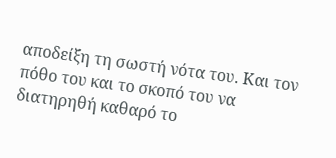αποδείξη τη σωστή νότα του. Και τον πόθο του και το σκοπό του να διατηρηθή καθαρό το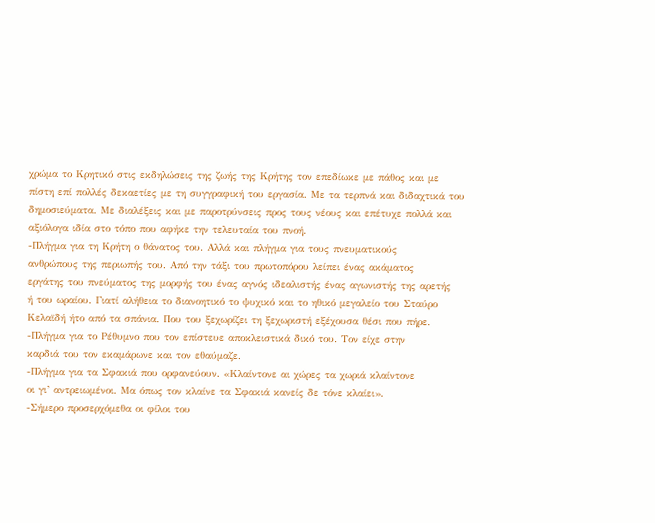χρώμα το Κρητικό στις εκδηλώσεις της ζωής της Κρήτης τον επεδίωκε με πάθος και με
πίστη επί πολλές δεκαετίες με τη συγγραφική του εργασία. Με τα τερπνά και διδαχτικά του
δημοσιεύματα. Με διαλέξεις και με παροτρύνσεις προς τους νέους και επέτυχε πολλά και
αξιόλογα ιδία στο τόπο που αφήκε την τελευταία του πνοή.
-Πλήγμα για τη Κρήτη ο θάνατος του. Αλλά και πλήγμα για τους πνευματικούς
ανθρώπους της περιωπής του. Από την τάξι του πρωτοπόρου λείπει ένας ακάματος
εργάτης του πνεύματος της μορφής του ένας αγνός ιδεαλιστής ένας αγωνιστής της αρετής
ή του ωραίου. Γιατί αλήθεια το διανοητικό το ψυχικό και το ηθικό μεγαλείο του Σταύρο
Κελαϊδή ήτο από τα σπάνια. Που του ξεχωρίζει τη ξεχωριστή εξέχουσα θέσι που πήρε.
-Πλήγμα για το Ρέθυμνο που τον επίστευε αποκλειστικά δικό του. Τον είχε στην
καρδιά του τον εκαμάρωνε και τον εθαύμαζε.
-Πλήγμα για τα Σφακιά που ορφανεύουν. «Κλαίντονε αι χώρες τα χωριά κλαίντονε
οι γι’ αντρειωμένοι. Μα όπως τον κλαίνε τα Σφακιά κανείς δε τόνε κλαίει».
-Σήμερο προσερχόμεθα οι φίλοι του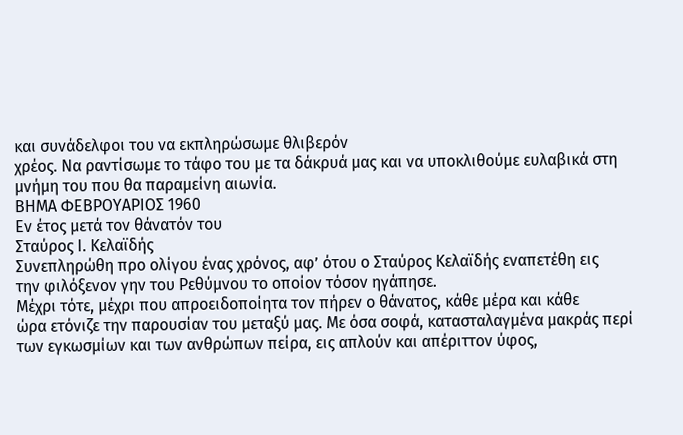και συνάδελφοι του να εκπληρώσωμε θλιβερόν
χρέος. Να ραντίσωμε το τάφο του με τα δάκρυά μας και να υποκλιθούμε ευλαβικά στη
μνήμη του που θα παραμείνη αιωνία.
ΒΗΜΑ ΦΕΒΡΟΥΑΡΙΟΣ 1960
Εν έτος μετά τον θάνατόν του
Σταύρος Ι. Κελαϊδής
Συνεπληρώθη προ ολίγου ένας χρόνος, αφ’ ότου ο Σταύρος Κελαϊδής εναπετέθη εις
την φιλόξενον γην του Ρεθύμνου το οποίον τόσον ηγάπησε.
Μέχρι τότε, μέχρι που απροειδοποίητα τον πήρεν ο θάνατος, κάθε μέρα και κάθε
ώρα ετόνιζε την παρουσίαν του μεταξύ μας. Με όσα σοφά, κατασταλαγμένα μακράς περί
των εγκωσμίων και των ανθρώπων πείρα, εις απλούν και απέριττον ύφος,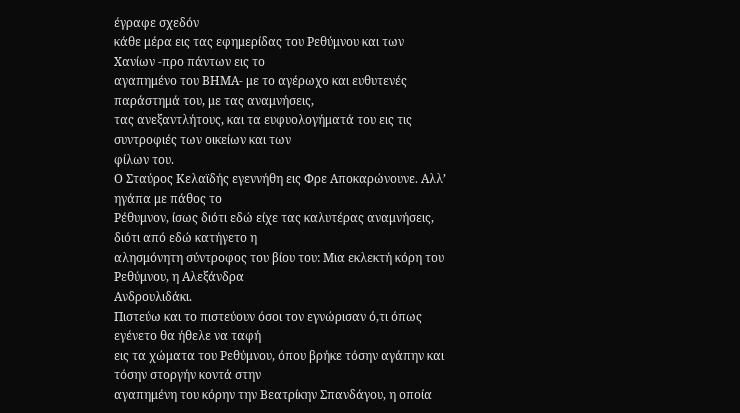έγραφε σχεδόν
κάθε μέρα εις τας εφημερίδας του Ρεθύμνου και των Χανίων -προ πάντων εις το
αγαπημένο του ΒΗΜΑ- με το αγέρωχο και ευθυτενές παράστημά του, με τας αναμνήσεις,
τας ανεξαντλήτους, και τα ευφυολογήματά του εις τις συντροφιές των οικείων και των
φίλων του.
Ο Σταύρος Κελαϊδής εγεννήθη εις Φρε Αποκαρώνουνε. Αλλ’ ηγάπα με πάθος το
Ρέθυμνον, ίσως διότι εδώ είχε τας καλυτέρας αναμνήσεις, διότι από εδώ κατήγετο η
αλησμόνητη σύντροφος του βίου του: Μια εκλεκτή κόρη του Ρεθύμνου, η Αλεξάνδρα
Ανδρουλιδάκι.
Πιστεύω και το πιστεύουν όσοι τον εγνώρισαν ό,τι όπως εγένετο θα ήθελε να ταφή
εις τα χώματα του Ρεθύμνου, όπου βρήκε τόσην αγάπην και τόσην στοργήν κοντά στην
αγαπημένη του κόρην την Βεατρίκην Σπανδάγου, η οποία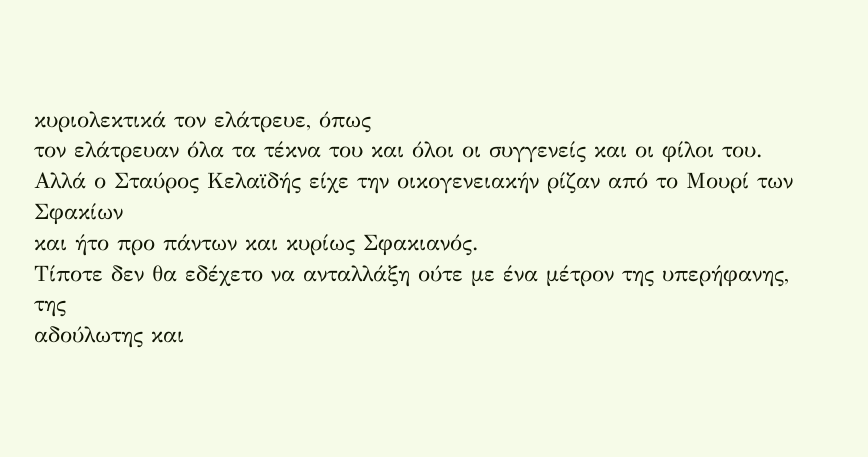κυριολεκτικά τον ελάτρευε, όπως
τον ελάτρευαν όλα τα τέκνα του και όλοι οι συγγενείς και οι φίλοι του.
Αλλά ο Σταύρος Κελαϊδής είχε την οικογενειακήν ρίζαν από το Μουρί των Σφακίων
και ήτο προ πάντων και κυρίως Σφακιανός.
Τίποτε δεν θα εδέχετο να ανταλλάξη ούτε με ένα μέτρον της υπερήφανης, της
αδούλωτης και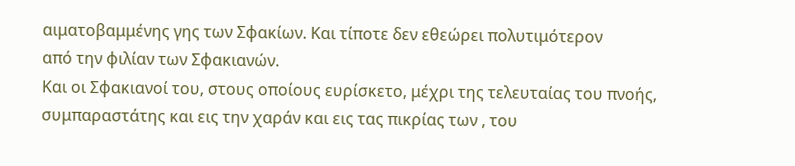αιματοβαμμένης γης των Σφακίων. Και τίποτε δεν εθεώρει πολυτιμότερον
από την φιλίαν των Σφακιανών.
Και οι Σφακιανοί του, στους οποίους ευρίσκετο, μέχρι της τελευταίας του πνοής,
συμπαραστάτης και εις την χαράν και εις τας πικρίας των , του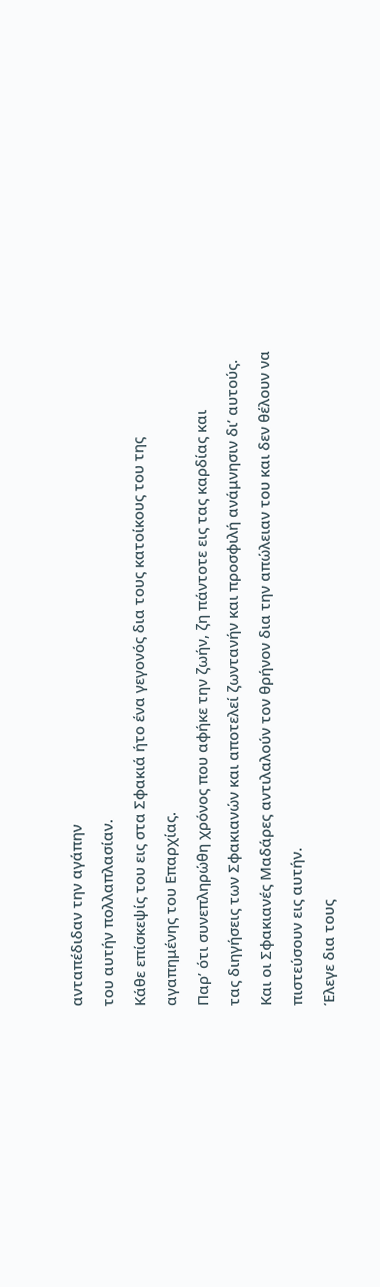ανταπέδιδαν την αγάπην
του αυτήν πολλαπλασίαν.
Κάθε επίσκεψίς του εις στα Σφακιά ήτο ένα γεγονός δια τους κατοίκους του της
αγαπημένης του Επαρχίας.
Παρ’ ότι συνεπληρώθη χρόνος που αφήκε την ζωήν, ζη πάντοτε εις τας καρδίας και
τας διηγήσεις των Σφακιανών και αποτελεί ζωντανήν και προσφιλή ανάμνησιν δι’ αυτούς.
Και οι Σφακιανές Μαδάρες αντιλαλούν τον θρήνον δια την απώλειαν του και δεν θέλουν να
πιστεύσουν εις αυτήν.
Έλεγε δια τους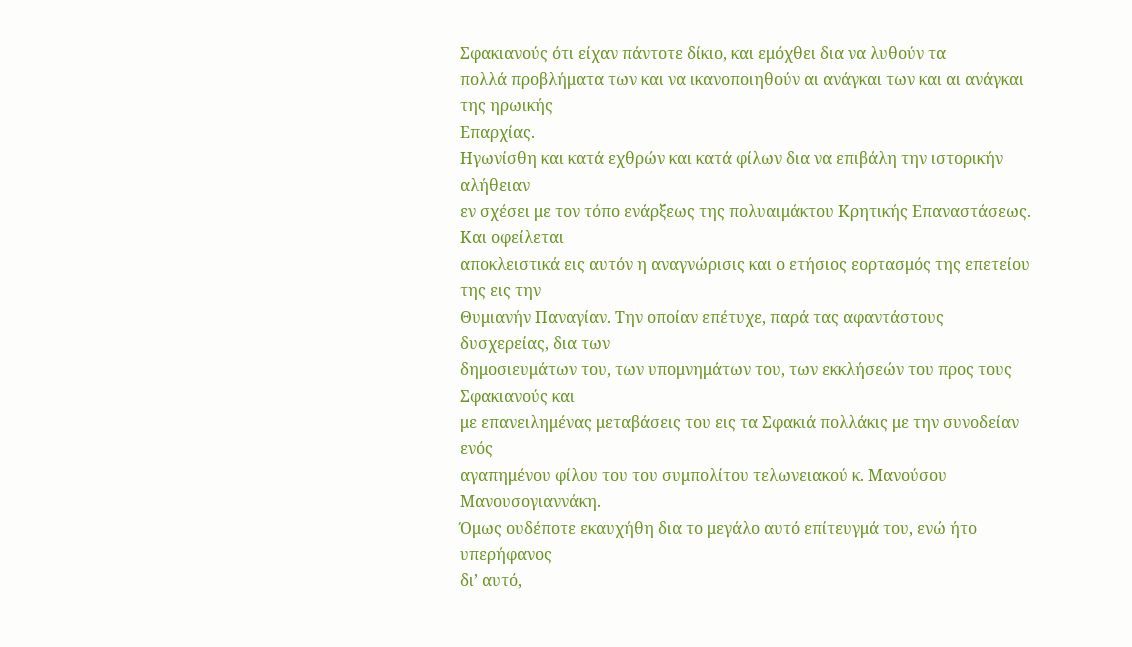Σφακιανούς ότι είχαν πάντοτε δίκιο, και εμόχθει δια να λυθούν τα
πολλά προβλήματα των και να ικανοποιηθούν αι ανάγκαι των και αι ανάγκαι της ηρωικής
Επαρχίας.
Ηγωνίσθη και κατά εχθρών και κατά φίλων δια να επιβάλη την ιστορικήν αλήθειαν
εν σχέσει με τον τόπο ενάρξεως της πολυαιμάκτου Κρητικής Επαναστάσεως. Και οφείλεται
αποκλειστικά εις αυτόν η αναγνώρισις και ο ετήσιος εορτασμός της επετείου της εις την
Θυμιανήν Παναγίαν. Την οποίαν επέτυχε, παρά τας αφαντάστους δυσχερείας, δια των
δημοσιευμάτων του, των υπομνημάτων του, των εκκλήσεών του προς τους Σφακιανούς και
με επανειλημένας μεταβάσεις του εις τα Σφακιά πολλάκις με την συνοδείαν ενός
αγαπημένου φίλου του του συμπολίτου τελωνειακού κ. Μανούσου Μανουσογιαννάκη.
Όμως ουδέποτε εκαυχήθη δια το μεγάλο αυτό επίτευγμά του, ενώ ήτο υπερήφανος
δι’ αυτό,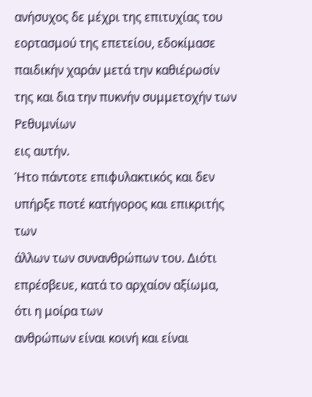ανήσυχος δε μέχρι της επιτυχίας του εορτασμού της επετείου, εδοκίμασε
παιδικήν χαράν μετά την καθιέρωσίν της και δια την πυκνήν συμμετοχήν των Ρεθυμνίων
εις αυτήν.
Ήτο πάντοτε επιφυλακτικός και δεν υπήρξε ποτέ κατήγορος και επικριτής των
άλλων των συνανθρώπων του. Διότι επρέσβευε, κατά το αρχαίον αξίωμα, ότι η μοίρα των
ανθρώπων είναι κοινή και είναι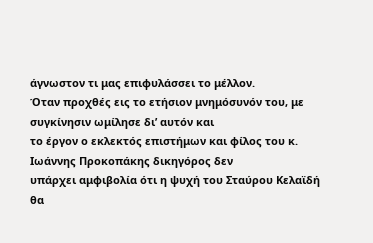άγνωστον τι μας επιφυλάσσει το μέλλον.
Όταν προχθές εις το ετήσιον μνημόσυνόν του, με συγκίνησιν ωμίλησε δι’ αυτόν και
το έργον ο εκλεκτός επιστήμων και φίλος του κ. Ιωάννης Προκοπάκης δικηγόρος δεν
υπάρχει αμφιβολία ότι η ψυχή του Σταύρου Κελαϊδή θα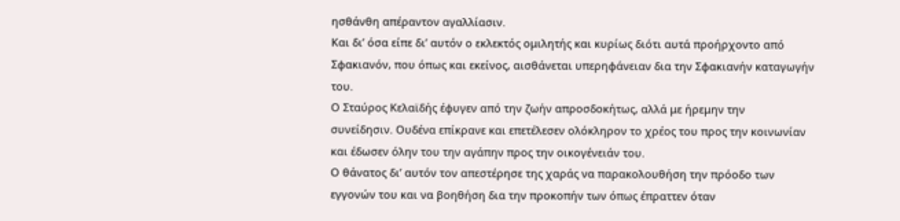ησθάνθη απέραντον αγαλλίασιν.
Και δι’ όσα είπε δι’ αυτόν ο εκλεκτός ομιλητής και κυρίως διότι αυτά προήρχοντο από
Σφακιανόν, που όπως και εκείνος, αισθάνεται υπερηφάνειαν δια την Σφακιανήν καταγωγήν
του.
Ο Σταύρος Κελαϊδής έφυγεν από την ζωήν απροσδοκήτως, αλλά με ήρεμην την
συνείδησιν. Ουδένα επίκρανε και επετέλεσεν ολόκληρον το χρέος του προς την κοινωνίαν
και έδωσεν όλην του την αγάπην προς την οικογένειάν του.
Ο θάνατος δι’ αυτόν τον απεστέρησε της χαράς να παρακολουθήση την πρόοδο των
εγγονών του και να βοηθήση δια την προκοπήν των όπως έπραττεν όταν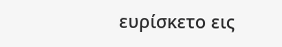ευρίσκετο εις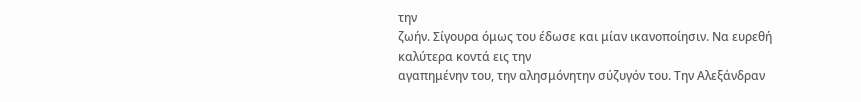την
ζωήν. Σίγουρα όμως του έδωσε και μίαν ικανοποίησιν. Να ευρεθή καλύτερα κοντά εις την
αγαπημένην του, την αλησμόνητην σύζυγόν του. Την Αλεξάνδραν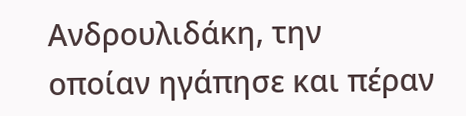Ανδρουλιδάκη, την
οποίαν ηγάπησε και πέραν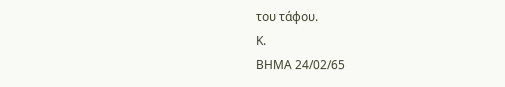του τάφου.
Κ.
ΒΗΜΑ 24/02/65